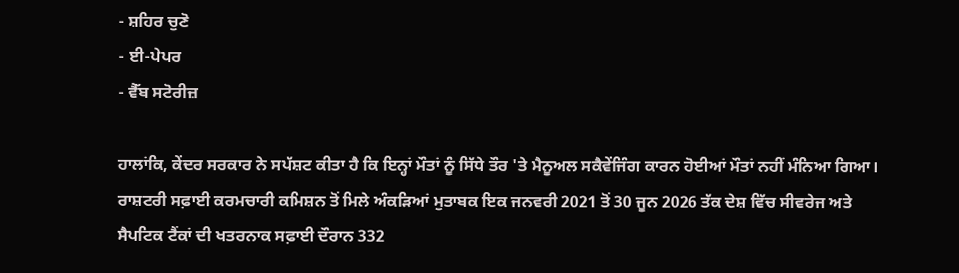- ਸ਼ਹਿਰ ਚੁਣੋ
- ਈ-ਪੇਪਰ
- ਵੈੱਬ ਸਟੋਰੀਜ਼

ਹਾਲਾਂਕਿ, ਕੇਂਦਰ ਸਰਕਾਰ ਨੇ ਸਪੱਸ਼ਟ ਕੀਤਾ ਹੈ ਕਿ ਇਨ੍ਹਾਂ ਮੌਤਾਂ ਨੂੰ ਸਿੱਧੇ ਤੌਰ 'ਤੇ ਮੈਨੂਅਲ ਸਕੈਵੇਂਜਿੰਗ ਕਾਰਨ ਹੋਈਆਂ ਮੌਤਾਂ ਨਹੀਂ ਮੰਨਿਆ ਗਿਆ। ਰਾਸ਼ਟਰੀ ਸਫ਼ਾਈ ਕਰਮਚਾਰੀ ਕਮਿਸ਼ਨ ਤੋਂ ਮਿਲੇ ਅੰਕੜਿਆਂ ਮੁਤਾਬਕ ਇਕ ਜਨਵਰੀ 2021 ਤੋਂ 30 ਜੂਨ 2026 ਤੱਕ ਦੇਸ਼ ਵਿੱਚ ਸੀਵਰੇਜ ਅਤੇ ਸੈਪਟਿਕ ਟੈਂਕਾਂ ਦੀ ਖਤਰਨਾਕ ਸਫ਼ਾਈ ਦੌਰਾਨ 332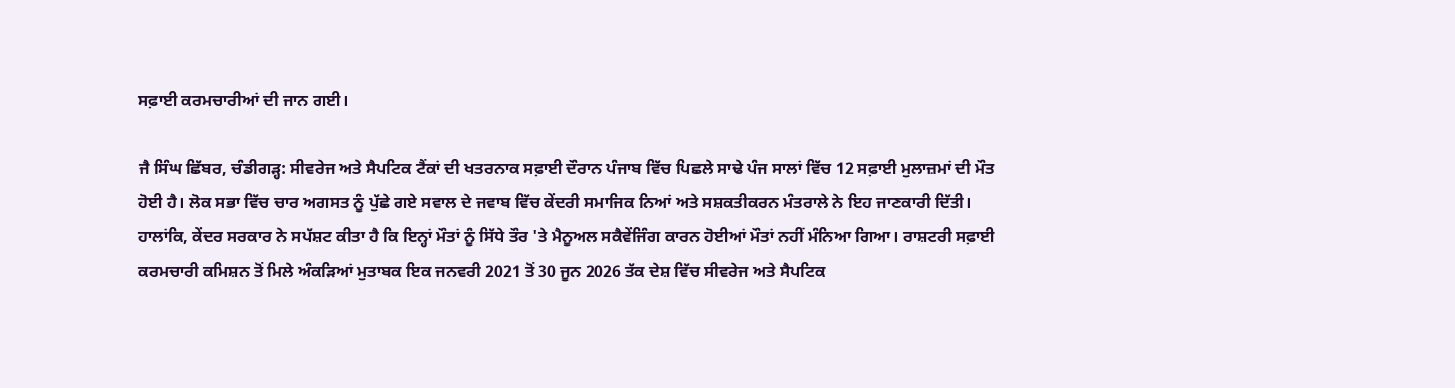ਸਫ਼ਾਈ ਕਰਮਚਾਰੀਆਂ ਦੀ ਜਾਨ ਗਈ।

ਜੈ ਸਿੰਘ ਛਿੱਬਰ, ਚੰਡੀਗੜ੍ਹ: ਸੀਵਰੇਜ ਅਤੇ ਸੈਪਟਿਕ ਟੈਂਕਾਂ ਦੀ ਖਤਰਨਾਕ ਸਫ਼ਾਈ ਦੌਰਾਨ ਪੰਜਾਬ ਵਿੱਚ ਪਿਛਲੇ ਸਾਢੇ ਪੰਜ ਸਾਲਾਂ ਵਿੱਚ 12 ਸਫ਼ਾਈ ਮੁਲਾਜ਼ਮਾਂ ਦੀ ਮੌਤ ਹੋਈ ਹੈ। ਲੋਕ ਸਭਾ ਵਿੱਚ ਚਾਰ ਅਗਸਤ ਨੂੰ ਪੁੱਛੇ ਗਏ ਸਵਾਲ ਦੇ ਜਵਾਬ ਵਿੱਚ ਕੇਂਦਰੀ ਸਮਾਜਿਕ ਨਿਆਂ ਅਤੇ ਸਸ਼ਕਤੀਕਰਨ ਮੰਤਰਾਲੇ ਨੇ ਇਹ ਜਾਣਕਾਰੀ ਦਿੱਤੀ। ਹਾਲਾਂਕਿ, ਕੇਂਦਰ ਸਰਕਾਰ ਨੇ ਸਪੱਸ਼ਟ ਕੀਤਾ ਹੈ ਕਿ ਇਨ੍ਹਾਂ ਮੌਤਾਂ ਨੂੰ ਸਿੱਧੇ ਤੌਰ 'ਤੇ ਮੈਨੂਅਲ ਸਕੈਵੇਂਜਿੰਗ ਕਾਰਨ ਹੋਈਆਂ ਮੌਤਾਂ ਨਹੀਂ ਮੰਨਿਆ ਗਿਆ। ਰਾਸ਼ਟਰੀ ਸਫ਼ਾਈ ਕਰਮਚਾਰੀ ਕਮਿਸ਼ਨ ਤੋਂ ਮਿਲੇ ਅੰਕੜਿਆਂ ਮੁਤਾਬਕ ਇਕ ਜਨਵਰੀ 2021 ਤੋਂ 30 ਜੂਨ 2026 ਤੱਕ ਦੇਸ਼ ਵਿੱਚ ਸੀਵਰੇਜ ਅਤੇ ਸੈਪਟਿਕ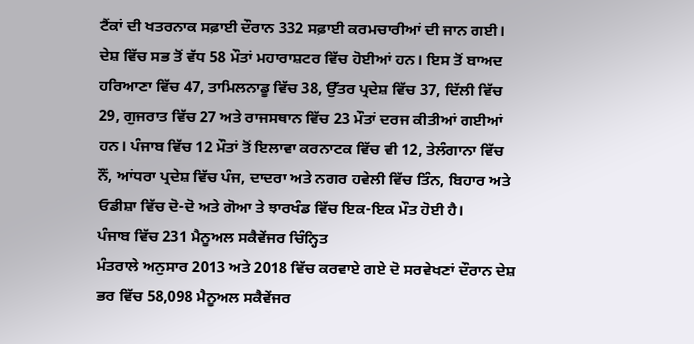ਟੈਂਕਾਂ ਦੀ ਖਤਰਨਾਕ ਸਫ਼ਾਈ ਦੌਰਾਨ 332 ਸਫ਼ਾਈ ਕਰਮਚਾਰੀਆਂ ਦੀ ਜਾਨ ਗਈ।
ਦੇਸ਼ ਵਿੱਚ ਸਭ ਤੋਂ ਵੱਧ 58 ਮੌਤਾਂ ਮਹਾਰਾਸ਼ਟਰ ਵਿੱਚ ਹੋਈਆਂ ਹਨ। ਇਸ ਤੋਂ ਬਾਅਦ ਹਰਿਆਣਾ ਵਿੱਚ 47, ਤਾਮਿਲਨਾਡੂ ਵਿੱਚ 38, ਉੱਤਰ ਪ੍ਰਦੇਸ਼ ਵਿੱਚ 37, ਦਿੱਲੀ ਵਿੱਚ 29, ਗੁਜਰਾਤ ਵਿੱਚ 27 ਅਤੇ ਰਾਜਸਥਾਨ ਵਿੱਚ 23 ਮੌਤਾਂ ਦਰਜ ਕੀਤੀਆਂ ਗਈਆਂ ਹਨ। ਪੰਜਾਬ ਵਿੱਚ 12 ਮੌਤਾਂ ਤੋਂ ਇਲਾਵਾ ਕਰਨਾਟਕ ਵਿੱਚ ਵੀ 12, ਤੇਲੰਗਾਨਾ ਵਿੱਚ ਨੌਂ, ਆਂਧਰਾ ਪ੍ਰਦੇਸ਼ ਵਿੱਚ ਪੰਜ, ਦਾਦਰਾ ਅਤੇ ਨਗਰ ਹਵੇਲੀ ਵਿੱਚ ਤਿੰਨ, ਬਿਹਾਰ ਅਤੇ ਓਡੀਸ਼ਾ ਵਿੱਚ ਦੋ-ਦੋ ਅਤੇ ਗੋਆ ਤੇ ਝਾਰਖੰਡ ਵਿੱਚ ਇਕ-ਇਕ ਮੌਤ ਹੋਈ ਹੈ।
ਪੰਜਾਬ ਵਿੱਚ 231 ਮੈਨੂਅਲ ਸਕੈਵੇਂਜਰ ਚਿੰਨ੍ਹਿਤ
ਮੰਤਰਾਲੇ ਅਨੁਸਾਰ 2013 ਅਤੇ 2018 ਵਿੱਚ ਕਰਵਾਏ ਗਏ ਦੋ ਸਰਵੇਖਣਾਂ ਦੌਰਾਨ ਦੇਸ਼ ਭਰ ਵਿੱਚ 58,098 ਮੈਨੂਅਲ ਸਕੈਵੇਂਜਰ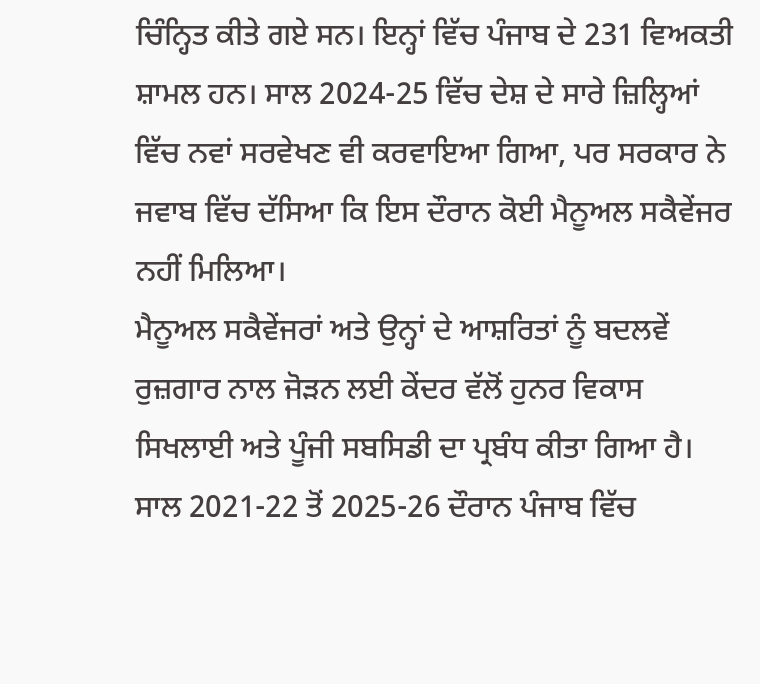ਚਿੰਨ੍ਹਿਤ ਕੀਤੇ ਗਏ ਸਨ। ਇਨ੍ਹਾਂ ਵਿੱਚ ਪੰਜਾਬ ਦੇ 231 ਵਿਅਕਤੀ ਸ਼ਾਮਲ ਹਨ। ਸਾਲ 2024-25 ਵਿੱਚ ਦੇਸ਼ ਦੇ ਸਾਰੇ ਜ਼ਿਲ੍ਹਿਆਂ ਵਿੱਚ ਨਵਾਂ ਸਰਵੇਖਣ ਵੀ ਕਰਵਾਇਆ ਗਿਆ, ਪਰ ਸਰਕਾਰ ਨੇ ਜਵਾਬ ਵਿੱਚ ਦੱਸਿਆ ਕਿ ਇਸ ਦੌਰਾਨ ਕੋਈ ਮੈਨੂਅਲ ਸਕੈਵੇਂਜਰ ਨਹੀਂ ਮਿਲਿਆ।
ਮੈਨੂਅਲ ਸਕੈਵੇਂਜਰਾਂ ਅਤੇ ਉਨ੍ਹਾਂ ਦੇ ਆਸ਼ਰਿਤਾਂ ਨੂੰ ਬਦਲਵੇਂ ਰੁਜ਼ਗਾਰ ਨਾਲ ਜੋੜਨ ਲਈ ਕੇਂਦਰ ਵੱਲੋਂ ਹੁਨਰ ਵਿਕਾਸ ਸਿਖਲਾਈ ਅਤੇ ਪੂੰਜੀ ਸਬਸਿਡੀ ਦਾ ਪ੍ਰਬੰਧ ਕੀਤਾ ਗਿਆ ਹੈ। ਸਾਲ 2021-22 ਤੋਂ 2025-26 ਦੌਰਾਨ ਪੰਜਾਬ ਵਿੱਚ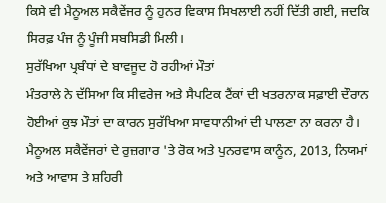ਕਿਸੇ ਵੀ ਮੈਨੂਅਲ ਸਕੈਵੇਂਜਰ ਨੂੰ ਹੁਨਰ ਵਿਕਾਸ ਸਿਖਲਾਈ ਨਹੀਂ ਦਿੱਤੀ ਗਈ, ਜਦਕਿ ਸਿਰਫ਼ ਪੰਜ ਨੂੰ ਪੂੰਜੀ ਸਬਸਿਡੀ ਮਿਲੀ।
ਸੁਰੱਖਿਆ ਪ੍ਰਬੰਧਾਂ ਦੇ ਬਾਵਜੂਦ ਹੋ ਰਹੀਆਂ ਮੌਤਾਂ
ਮੰਤਰਾਲੇ ਨੇ ਦੱਸਿਆ ਕਿ ਸੀਵਰੇਜ ਅਤੇ ਸੈਪਟਿਕ ਟੈਂਕਾਂ ਦੀ ਖਤਰਨਾਕ ਸਫ਼ਾਈ ਦੌਰਾਨ ਹੋਈਆਂ ਕੁਝ ਮੌਤਾਂ ਦਾ ਕਾਰਨ ਸੁਰੱਖਿਆ ਸਾਵਧਾਨੀਆਂ ਦੀ ਪਾਲਣਾ ਨਾ ਕਰਨਾ ਹੈ। ਮੈਨੂਅਲ ਸਕੈਵੇਂਜਰਾਂ ਦੇ ਰੁਜ਼ਗਾਰ 'ਤੇ ਰੋਕ ਅਤੇ ਪੁਨਰਵਾਸ ਕਾਨੂੰਨ, 2013, ਨਿਯਮਾਂ ਅਤੇ ਆਵਾਸ ਤੇ ਸ਼ਹਿਰੀ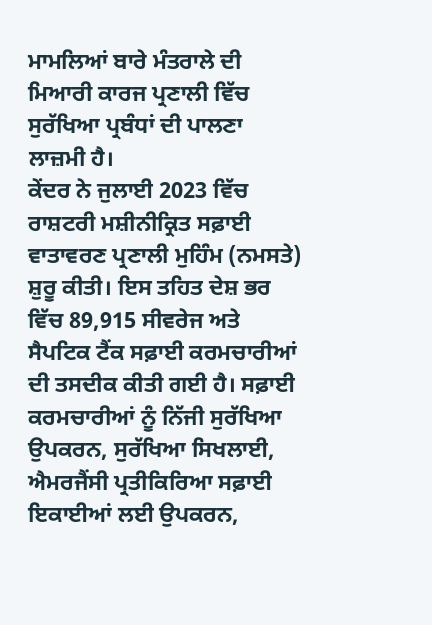ਮਾਮਲਿਆਂ ਬਾਰੇ ਮੰਤਰਾਲੇ ਦੀ ਮਿਆਰੀ ਕਾਰਜ ਪ੍ਰਣਾਲੀ ਵਿੱਚ ਸੁਰੱਖਿਆ ਪ੍ਰਬੰਧਾਂ ਦੀ ਪਾਲਣਾ ਲਾਜ਼ਮੀ ਹੈ।
ਕੇਂਦਰ ਨੇ ਜੁਲਾਈ 2023 ਵਿੱਚ ਰਾਸ਼ਟਰੀ ਮਸ਼ੀਨੀਕ੍ਰਿਤ ਸਫ਼ਾਈ ਵਾਤਾਵਰਣ ਪ੍ਰਣਾਲੀ ਮੁਹਿੰਮ (ਨਮਸਤੇ) ਸ਼ੁਰੂ ਕੀਤੀ। ਇਸ ਤਹਿਤ ਦੇਸ਼ ਭਰ ਵਿੱਚ 89,915 ਸੀਵਰੇਜ ਅਤੇ ਸੈਪਟਿਕ ਟੈਂਕ ਸਫ਼ਾਈ ਕਰਮਚਾਰੀਆਂ ਦੀ ਤਸਦੀਕ ਕੀਤੀ ਗਈ ਹੈ। ਸਫ਼ਾਈ ਕਰਮਚਾਰੀਆਂ ਨੂੰ ਨਿੱਜੀ ਸੁਰੱਖਿਆ ਉਪਕਰਨ, ਸੁਰੱਖਿਆ ਸਿਖਲਾਈ, ਐਮਰਜੈਂਸੀ ਪ੍ਰਤੀਕਿਰਿਆ ਸਫ਼ਾਈ ਇਕਾਈਆਂ ਲਈ ਉਪਕਰਨ,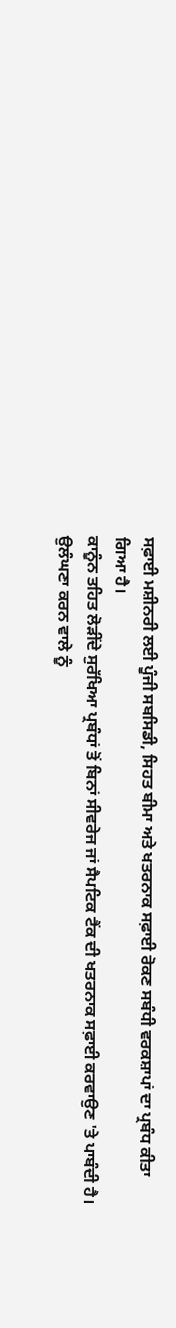ਸਫ਼ਾਈ ਮਸ਼ੀਨਰੀ ਲਈ ਪੂੰਜੀ ਸਬਸਿਡੀ, ਸਿਹਤ ਬੀਮਾ ਅਤੇ ਖਤਰਨਾਕ ਸਫ਼ਾਈ ਰੋਕਣ ਸਬੰਧੀ ਵਰਕਸ਼ਾਪਾਂ ਦਾ ਪ੍ਰਬੰਧ ਕੀਤਾ ਗਿਆ ਹੈ।
ਕਾਨੂੰਨ ਤਹਿਤ ਲੋੜੀਂਦੇ ਸੁਰੱਖਿਆ ਪ੍ਰਬੰਧਾਂ ਤੋਂ ਬਿਨਾਂ ਸੀਵਰੇਜ ਜਾਂ ਸੈਪਟਿਕ ਟੈਂਕ ਦੀ ਖਤਰਨਾਕ ਸਫ਼ਾਈ ਕਰਵਾਉਣ 'ਤੇ ਪਾਬੰਦੀ ਹੈ। ਉਲੰਘਣਾ ਕਰਨ ਵਾਲੇ ਨੂੰ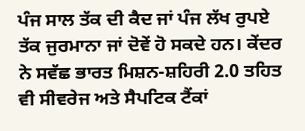ਪੰਜ ਸਾਲ ਤੱਕ ਦੀ ਕੈਦ ਜਾਂ ਪੰਜ ਲੱਖ ਰੁਪਏ ਤੱਕ ਜੁਰਮਾਨਾ ਜਾਂ ਦੋਵੇਂ ਹੋ ਸਕਦੇ ਹਨ। ਕੇਂਦਰ ਨੇ ਸਵੱਛ ਭਾਰਤ ਮਿਸ਼ਨ-ਸ਼ਹਿਰੀ 2.0 ਤਹਿਤ ਵੀ ਸੀਵਰੇਜ ਅਤੇ ਸੈਪਟਿਕ ਟੈਂਕਾਂ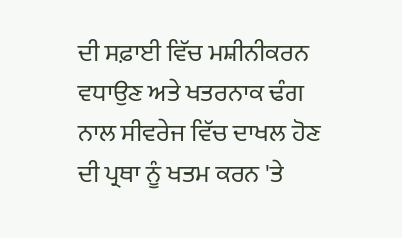ਦੀ ਸਫ਼ਾਈ ਵਿੱਚ ਮਸ਼ੀਨੀਕਰਨ ਵਧਾਉਣ ਅਤੇ ਖਤਰਨਾਕ ਢੰਗ ਨਾਲ ਸੀਵਰੇਜ ਵਿੱਚ ਦਾਖਲ ਹੋਣ ਦੀ ਪ੍ਰਥਾ ਨੂੰ ਖਤਮ ਕਰਨ 'ਤੇ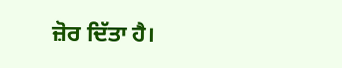ਜ਼ੋਰ ਦਿੱਤਾ ਹੈ।